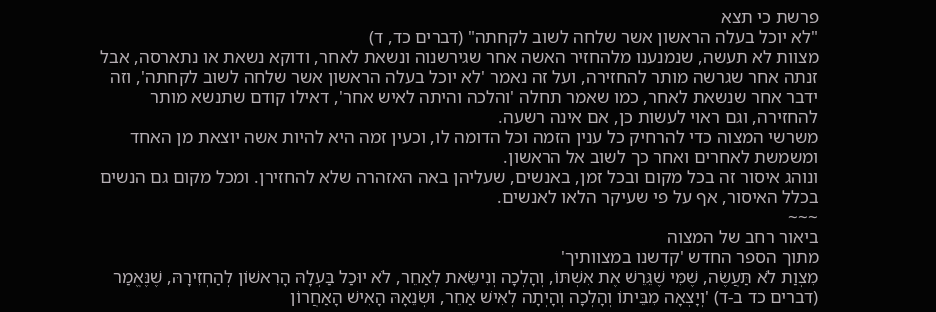פרשת כי תצא
"לא יוכל בעלה הראשון אשר שלחה לשוב לקחתה" (דברים כד, ד)
מצוות לא תעשה, שנמנענו מלהחזיר האשה אחר שגירשנוה ונשאת לאחר, ודוקא נשאת או נתארסה, אבל זנתה אחר שגרשה מותר להחזירה, ועל זה נאמר 'לא יוכל בעלה הראשון אשר שלחה לשוב לקחתה', וזה ידבר אחר שנשאת לאחר, כמו שאמר תחלה 'והלכה והיתה לאיש אחר', דאילו קודם שתנשא מותר להחזירה, וגם ראוי לעשות כן, אם אינה רשעה.
משרשי המצוה כדי להרחיק כל ענין הזמה וכל הדומה לו, וכעין זמה היא להיות אשה יוצאת מן האחד ומשמשת לאחרים ואחר כך לשוב אל הראשון.
ונוהג איסור זה בכל מקום ובכל זמן, באנשים, שעליהן באה האזהרה שלא להחזירן. ומכל מקום גם הנשים בכלל האיסור, אף על פי שעיקר הלאו לאנשים.
~~~
ביאור רחב של המצוה
מתוך הספר החדש 'קדשנו במצוותיך'
מִצְוַת לֹא תַּעֲשֶׂה, שֶׁמִּי שֶׁגֵּרֵשׁ אֶת אִשְׁתּוֹ, וְהָלְכָה וְנִישֵּׂאת לְאַחֵר, לֹא יוּכַל בַּעְלָהּ הָרִאשׁוֹן לְהַחְזִירָהּ, שֶׁנֶּאֱמַר (דברים כד ב-ד) 'וְיָצְאָה מִבֵּיתוֹ וְהָלְכָה וְהָיְתָה לְאִישׁ אַחֵר, וּשְׂנֵאָהּ הָאִישׁ הָאַחֲרוֹן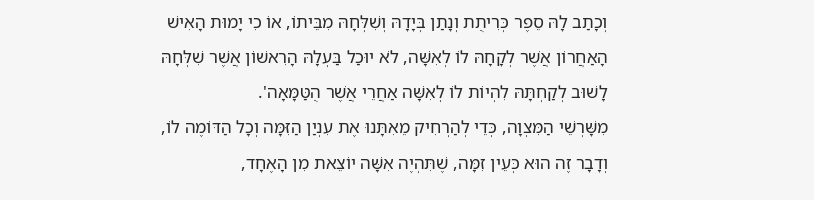וְכָתַב לָהּ סֵפֶר כְּרִיתֻת וְנָתַן בְּיָדָהּ וְשִׁלְּחָהּ מִבֵּיתוֹ, אוֹ כִי יָמוּת הָאִישׁ הָאַחֲרוֹן אֲשֶׁר לְקָחָהּ לוֹ לְאִשָּׁה, לֹא יוּכַל בַּעְלָהּ הָרִאשׁוֹן אֲשֶׁר שִׁלְּחָהּ לָשׁוּב לְקַחְתָּהּ לִהְיוֹת לוֹ לְאִשָּׁה אַחֲרֵי אֲשֶׁר הֻטַּמָּאָה'.
מִשָּׁרְשֵׁי הַמִּצְוָה, כְּדֵי לְהַרְחִיק מֵאִתָּנוּ אֶת עִנְיַן הַזִּמָּה וְכָל הַדּוֹמֶה לוֹ, וְדָבָר זֶה הוּא כְּעֵין זִמָּה, שֶׁתִּהְיֶה אִשָּׁה יוֹצֵאת מִן הָאֶחָד,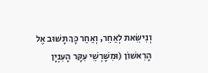וְנִישֵּׂאת לְאַחֵר, וְאַחַר כָּךְ תָּשׁוּב אֶל הָרִאשׁוֹן (וּמִשָּׁרְשֵׁי עִקָּר הָעִנְיָן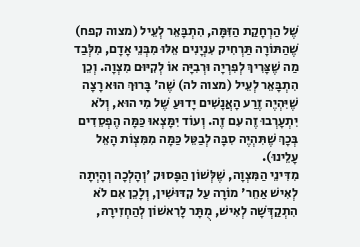שֶׁל הַרְחָקַת הַזִּמָּה, הִתְבָּאֵר לְעֵיל (מצוה קפח) שֶׁהַתּוֹרָה תַּרְחִיק עִנְיָנִים אֵלּוּ מִבְּנֵי אָדָם, מִלְּבַד מַה שֶׁצָּרִיךְ לְפִרְיָה וּרְבִיָּה אוֹ לְקִיּוּם מִצְוָה. וְכֵן הִתְבָּאֵר לְעֵיל (מצוה לה) שֶׁה' בָּרוּךְ הוּא רָצָה שֶׁיִּהְיֶה זֶרַע הָאֲנָשִׁים יָדוּעַ שֶׁל מִי הוּא, וְלֹא יִתְעָרְבוּ זֶה עִם זֶה. וְעוֹד יִמָּצְאוּ כַּמָּה הֶפְסֵדִים בְּכָךְ שֶׁתִּהְיֶה סִבָּה לְבַטֵּל כַּמָּה מִמִּצְוֹת הָאֵל עָלֵינוּ).
מִדִּינֵי הַמִּצְוָה, שֶׁלְּשׁוֹן הַפָּסוּק 'וְהָלְכָה וְהָיְתָה לְאִישׁ אַחֵר' מוֹרָה עַל קִדּוּשִׁין, וְלָכֵן אִם לֹא הִתְקַדְּשָׁה לְאִישׁ, מֻתָּר לָרִאשׁוֹן לְהַחְזִירָהּ,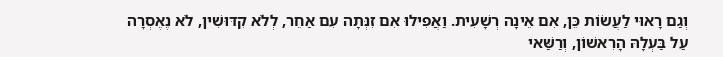וְגַם רָאוּי לַעֲשׂוֹת כֵּן, אִם אֵינָה רְשָׁעִית. וַאֲפִילוּ אִם זִנְּתָה עִם אַחֵר, לְלֹא קִדּוּשִׁין, לֹא נֶאֶסְרָה עַל בַּעְלָהּ הָרִאשׁוֹן, וְרַשַּׁאי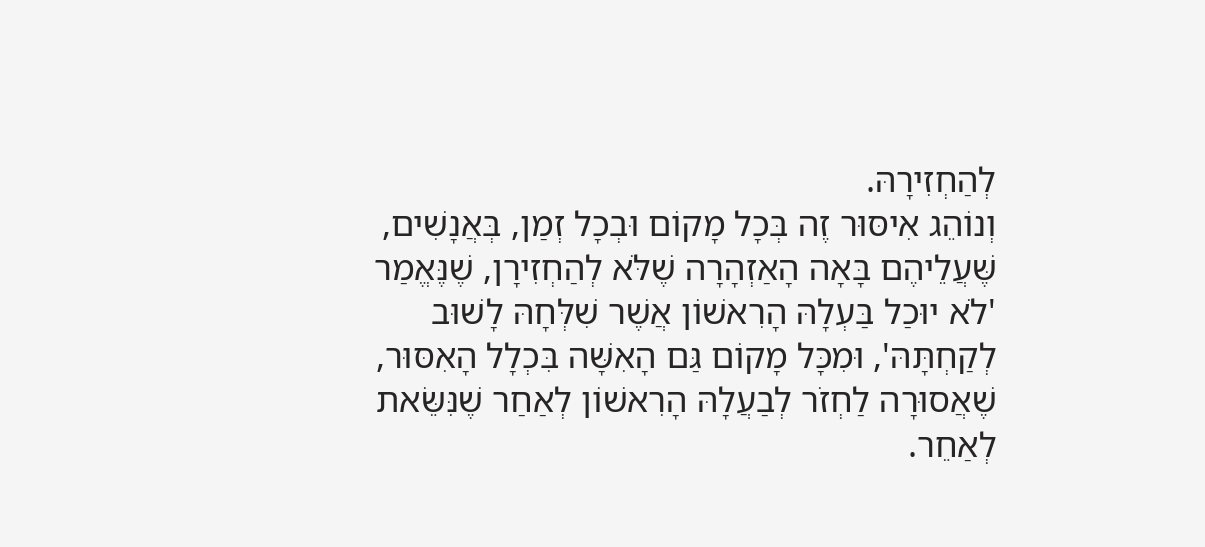לְהַחְזִירָהּ.
וְנוֹהֵג אִיסּוּר זֶה בְּכָל מָקוֹם וּבְכָל זְמַן, בְּאֲנָשִׁים, שֶּׁעֲלֵיהֶם בָּאָה הָאַזְהָרָה שֶׁלֹּא לְהַחְזִירָן, שֶׁנֶּאֱמַר 'לֹא יוּכַל בַּעְלָהּ הָרִאשׁוֹן אֲשֶׁר שִׁלְּחָהּ לָשׁוּב לְקַחְתָּהּ', וּמִכָּל מָקוֹם גַּם הָאִשָּׁה בִּכְלָל הָאִסּוּר, שֶׁאֲסוּרָה לַחְזֹר לְבַעֲלָהּ הָרִאשׁוֹן לְאַחַר שֶׁנִּשֵּׂאת לְאַחֵר.